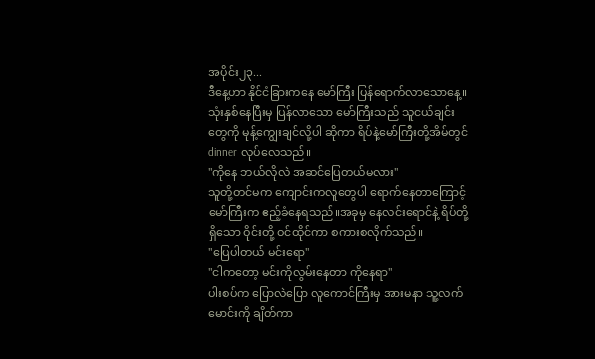အပိုင်း၂၃...
ဒီနေ့ဟာ နိုင်ငံခြားကနေ မော်ကြီး ပြန်ရောက်လာသောနေ့။ သုံးနှစ်နေပြီးမှ ပြန်လာသော မော်ကြီးသည် သူငယ်ချင်းတွေကို မုန့်ကျွေးချင်လို့ပါ ဆိုကာ ရိပ်နဲ့မော်ကြီးတို့အိမ်တွင် dinner လုပ်လေသည်။
"ကိုနေ ဘယ်လိုလဲ အဆင်ပြေတယ်မလား"
သူတို့တင်မက ကျောင်းကလူတွေပါ ရောက်နေတာကြောင့် မော်ကြီးက ဧည့်ခံနေရသည်။အခုမှ နေလင်းရောင်နဲ့ ရိပ်တို့ ရှိသော ဝိုင်းတို့ ဝင်ထိုင်ကာ စကားစလိုက်သည်။
"ပြေပါတယ် မင်းရော"
"ငါကတော့ မင်းကိုလွမ်းနေတာ ကိုနေရာ"
ပါးစပ်က ပြောလဲပြော လူကောင်ကြီးမှ အားမနာ သူ့လက်မောင်းကို ချိတ်ကာ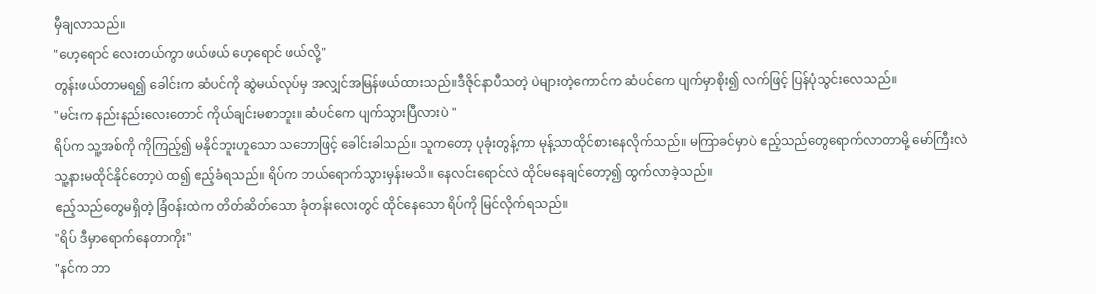မှီချလာသည်။
"ဟေ့ရောင် လေးတယ်ကွာ ဖယ်ဖယ် ဟေ့ရောင် ဖယ်လို့"
တွန်းဖယ်တာမရ၍ ခေါင်းက ဆံပင်ကို ဆွဲမယ်လုပ်မှ အလျှင်အမြန်ဖယ်ထားသည်။ဒီဇိုင်နာပီသတဲ့ ပဲများတဲ့ကောင်က ဆံပင်ကေ ပျက်မှာစိုး၍ လက်ဖြင့် ပြန်ပုံသွင်းလေသည်။
"မင်းက နည်းနည်းလေးတောင် ကိုယ်ချင်းမစာဘူး။ ဆံပင်ကေ ပျက်သွားပြီလားပဲ "
ရိပ်က သူ့အစ်ကို ကိုကြည့်၍ မနိုင်ဘူးဟူသော သဘောဖြင့် ခေါင်းခါသည်။ သူကတော့ ပုခုံးတွန့်ကာ မုန့်သာထိုင်စားနေလိုက်သည်။ မကြာခင်မှာပဲ ဧည့်သည်တွေရောက်လာတာမို့ မော်ကြီးလဲ သူ့နားမထိုင်နိုင်တော့ပဲ ထ၍ ဧည့်ခံရသည်။ ရိပ်က ဘယ်ရောက်သွားမှန်းမသိ။ နေလင်းရောင်လဲ ထိုင်မနေချင်တော့၍ ထွက်လာခဲ့သည်။
ဧည့်သည်တွေမရှိတဲ့ ခြံဝန်းထဲက တိတ်ဆိတ်သော ခုံတန်းလေးတွင် ထိုင်နေသော ရိပ်ကို မြင်လိုက်ရသည်။
"ရိပ် ဒီမှာရောက်နေတာကိုး"
"နင်က ဘာ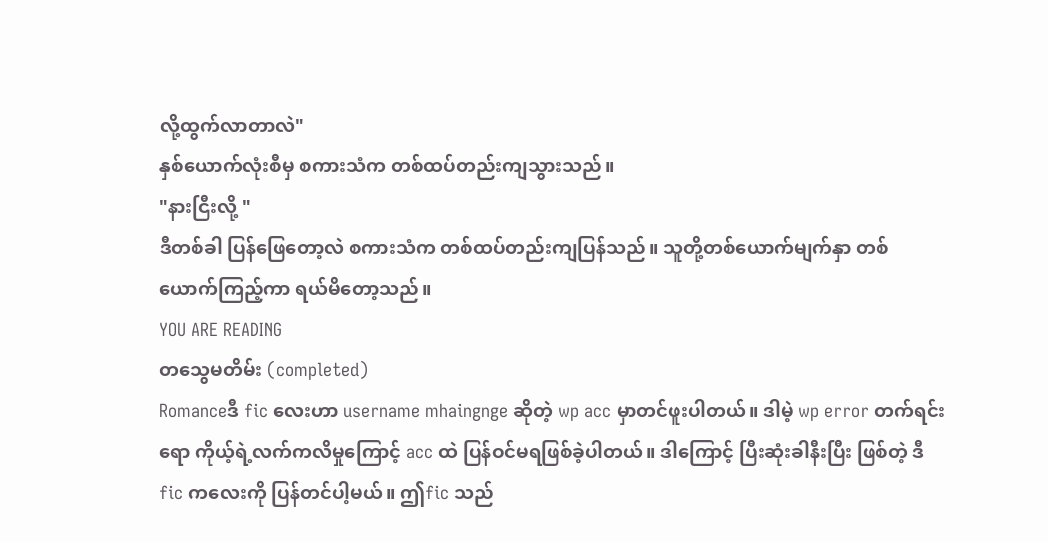လို့ထွက်လာတာလဲ"
နှစ်ယောက်လုံးစီမှ စကားသံက တစ်ထပ်တည်းကျသွားသည်။
"နားငြီးလို့ "
ဒီတစ်ခါ ပြန်ဖြေတော့လဲ စကားသံက တစ်ထပ်တည်းကျပြန်သည်။ သူတို့တစ်ယောက်မျက်နှာ တစ်ယောက်ကြည့်ကာ ရယ်မိတော့သည်။
YOU ARE READING
တသွေမတိမ်း (completed)
Romanceဒီ fic လေးဟာ username mhaingnge ဆိုတဲ့ wp acc မှာတင်ဖူးပါတယ်။ ဒါမဲ့ wp error တက်ရင်းရော ကိုယ့်ရဲ့လက်ကလိမှုကြောင့် acc ထဲ ပြန်ဝင်မရဖြစ်ခဲ့ပါတယ်။ ဒါကြောင့် ပြီးဆုံးခါနီးပြီး ဖြစ်တဲ့ ဒီfic ကလေးကို ပြန်တင်ပါ့မယ်။ ဤfic သည်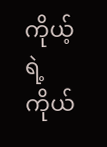ကိုယ့်ရဲ့ ကိုယ်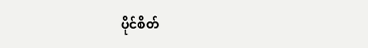ပိုင်စိတ်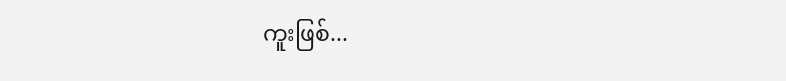ကူးဖြစ်...